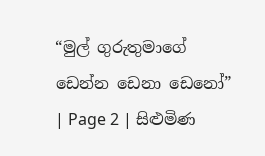“මුල් ගුරුතුමාගේ ඩෙන්න ඩෙනා ඩෙනෝ” | Page 2 | සිළුමිණ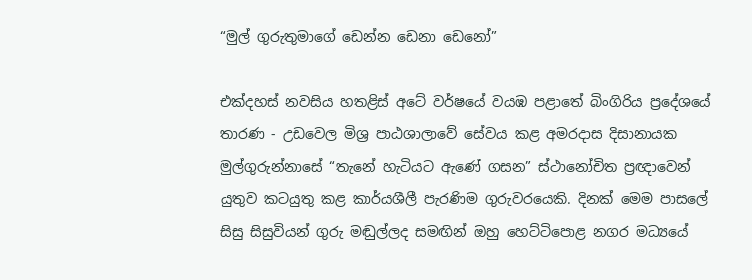“මුල් ගුරුතුමාගේ ඩෙන්න ඩෙනා ඩෙනෝ”

එක්දහස් නවසිය හතළිස් අටේ වර්ෂයේ වයඹ පළාතේ බිංගිරිය ප්‍රදේශයේ තාරණ - උඩවෙල මිශ්‍ර පාඨශාලාවේ සේවය කළ අමරදාස දිසානායක මුල්ගුරුන්නාසේ “තැනේ හැටියට ඇණේ ගසන” ස්ථානෝචිත ප්‍රඥාවෙන් යුතුව කටයුතු කළ කාර්යශීලී පැරණිම ගුරුවරයෙකි. දිනක් මෙම පාසලේ සිසු සිසුවියන් ගුරු මඬුල්ලද සමඟින් ඔහු හෙට්ටිපොළ නගර මධ්‍යයේ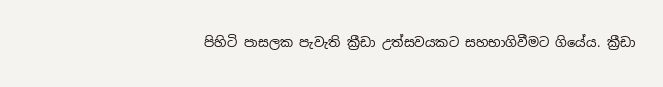පිහිටි පාසලක පැවැති ක්‍රීඩා උත්සවයකට සහභාගිවීමට ගියේය. ක්‍රීඩා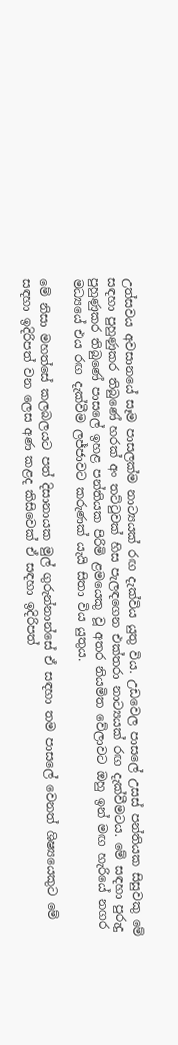උත්සවය අවසානයේ සෑම පාසලක්ම නාට්‍යයක් රඟ දැක්විය යුතු විය. උඩවෙල පාසලේ උසස් පන්තියක සිසුවකු මේ සඳහා පුහුණුකර තිබුණේ හරක් අං තට්ටුවක් හිස පැලඳගෙන එක්තරා නාට්‍යයක් රඟ දැක්වීමටය. මේ සඳහා පුරුදු පුහුණුකර තිබුණේ පාසලේ ඉහළ පන්තියක පිරිමි ළමයෙකු වූ අතර නියමිත වේලාවට ඔහු ඉන් මඟ හැරියේ නගර මධ්‍යයේ එය රඟ දැක්වීම ලජ්ජාවට කරුණක් යැයි සිතා විය යුතුය.

මේ නිසා මහත්සේ කලබලයට පත් දිසානායක මුල් ගුරුන්නාන්සේ ඒ සඳහා තම පාසලේ වෙනත් ශිෂ්‍යයෙකුට මේ සඳහා ඉදිරිපත් වන ලෙස අණ කළද කිසිවෙක් ඒ සඳහා ඉදිරිපත්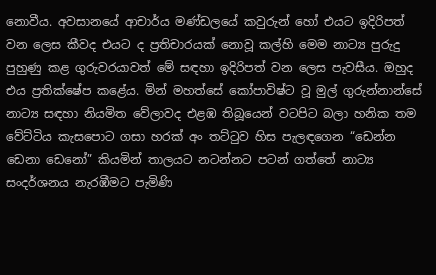නොවීය. අවසානයේ ආචාර්ය මණ්ඩලයේ කවුරුන් හෝ එයට ඉදිරිපත් වන ලෙස කීවද එයට ද ප්‍රතිචාරයක් නොවූ කල්හි මෙම නාට්‍ය පුරුදු පුහුණු කළ ගුරුවරයාවත් මේ සඳහා ඉදිරිපත් වන ලෙස පැවසීය. ඔහුද එය ප්‍රතික්ෂේප කළේය. මින් මහත්සේ කෝපාවිෂ්ට වූ මුල් ගුරුන්නාන්සේ නාට්‍ය සඳහා නියමිත වේලාවද එළඹ තිබූයෙන් වටපිට බලා හනික තම වේට්ටිය කැසපොට ගසා හරක් අං තට්ටුව හිස පැලඳගෙන “ඩෙන්න ඩෙනා ඩෙනෝ” කියමින් තාලයට නටන්නට පටන් ගත්තේ නාට්‍ය සංදර්ශනය නැරඹීමට පැමිණි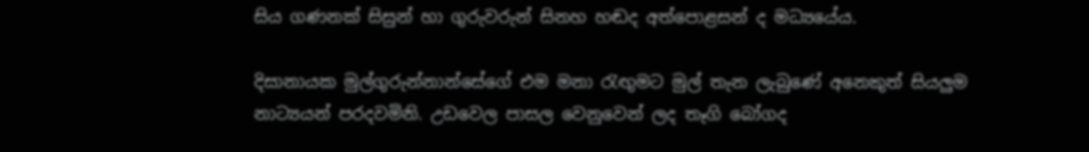සිය ගණනක් සිසුන් හා ගුරුවරුන් සිනහ හඬද අත්පොළසන් ද මධ්‍යයේය.

දිසානායක මුල්ගුරුන්නාන්සේගේ එම මනා රැඟුමට මුල් තැන ලැබුණේ අනෙකුත් සියලුම නාට්‍යයන් පරදවමිනි. උඩවෙල පාසල වෙනුවෙන් ලද තෑගි බෝගද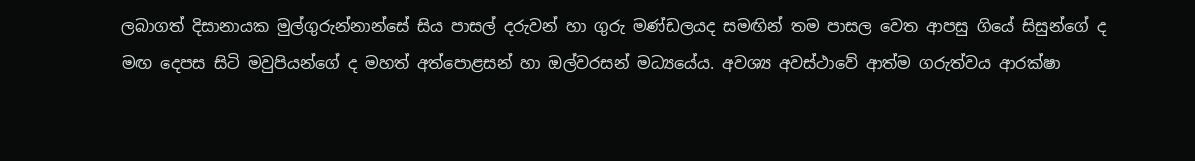ලබාගත් දිසානායක මුල්ගුරුන්නාන්සේ සිය පාසල් දරුවන් හා ගුරු මණ්ඩලයද සමඟින් තම පාසල වෙත ආපසු ගියේ සිසුන්ගේ ද මඟ දෙපස සිටි මවුපියන්ගේ ද මහත් අත්පොළසන් හා ඔල්වරසන් මධ්‍යයේය. අවශ්‍ය අවස්ථාවේ ආත්ම ගරුත්වය ආරක්ෂා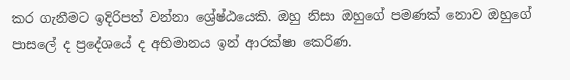කර ගැනීමට ඉදිරිපත් වන්නා ශ්‍රේෂ්ඨයෙකි. ඔහු නිසා ඔහුගේ පමණක් නොව ඔහුගේ පාසලේ ද ප්‍රදේශයේ ද අභිමානය ඉන් ආරක්ෂා කෙරිණ.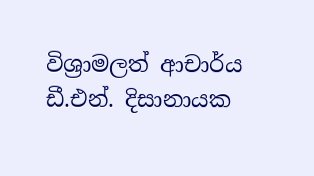විශ්‍රාමලත් ආචාර්ය ඩී.එන්. දිසානායක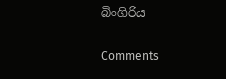බිංගිරිය

Comments